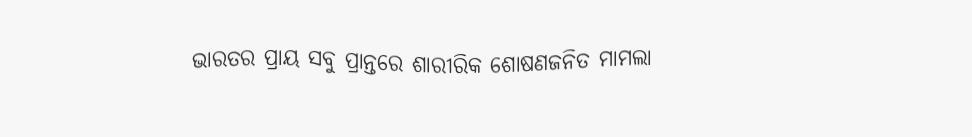ଭାରତର ପ୍ରାୟ ସବୁ ପ୍ରାନ୍ତରେ ଶାରୀରିକ ଶୋଷଣଜନିତ ମାମଲା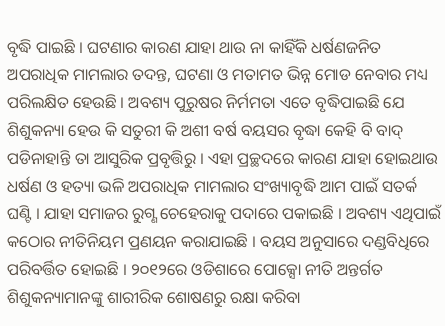ବୃଦ୍ଧି ପାଇଛି । ଘଟଣାର କାରଣ ଯାହା ଥାଉ ନା କାହିଁକି ଧର୍ଷଣଜନିତ ଅପରାଧିକ ମାମଲାର ତଦନ୍ତ, ଘଟଣା ଓ ମତାମତ ଭିନ୍ନ ମୋଡ ନେବାର ମଧ୍ୟ ପରିଲକ୍ଷିତ ହେଉଛି । ଅବଶ୍ୟ ପୁରୁଷର ନିର୍ମମତା ଏତେ ବୃଦ୍ଧିପାଇଛି ଯେ ଶିଶୁକନ୍ୟା ହେଉ କି ସତୁରୀ କି ଅଶୀ ବର୍ଷ ବୟସର ବୃଦ୍ଧା କେହି ବି ବାଦ୍ ପଡିନାହାନ୍ତି ତା ଆସୁରିକ ପ୍ରବୃତ୍ତିରୁ । ଏହା ପ୍ରଚ୍ଛଦରେ କାରଣ ଯାହା ହୋଇଥାଉ ଧର୍ଷଣ ଓ ହତ୍ୟା ଭଳି ଅପରାଧିକ ମାମଲାର ସଂଖ୍ୟାବୃଦ୍ଧି ଆମ ପାଇଁ ସତର୍କ ଘଣ୍ଟି । ଯାହା ସମାଜର ରୁଗ୍ଣ ଚେହେରାକୁ ପଦାରେ ପକାଇଛି । ଅବଶ୍ୟ ଏଥିପାଇଁ କଠୋର ନୀତିନିୟମ ପ୍ରଣୟନ କରାଯାଇଛି । ବୟସ ଅନୁସାରେ ଦଣ୍ଡବିଧିରେ ପରିବର୍ତ୍ତିତ ହୋଇଛି । ୨୦୧୨ରେ ଓଡିଶାରେ ପୋକ୍ସୋ ନୀତି ଅନ୍ତର୍ଗତ ଶିଶୁକନ୍ୟାମାନଙ୍କୁ ଶାରୀରିକ ଶୋଷଣରୁ ରକ୍ଷା କରିବା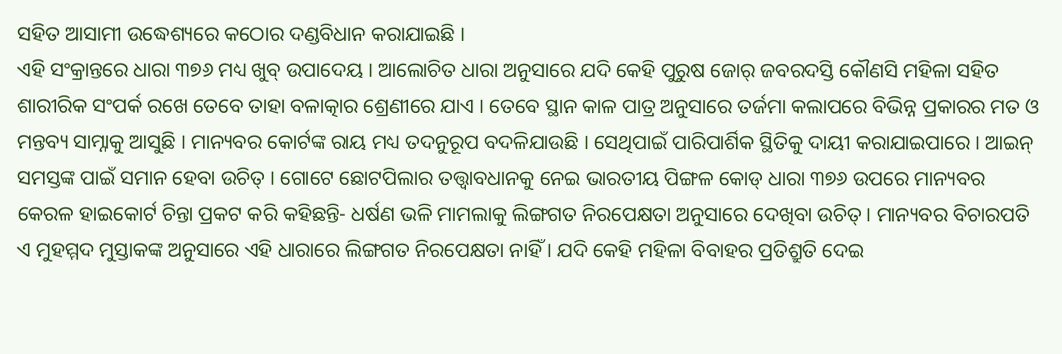ସହିତ ଆସାମୀ ଉଦ୍ଧେଶ୍ୟରେ କଠୋର ଦଣ୍ଡବିଧାନ କରାଯାଇଛି ।
ଏହି ସଂକ୍ରାନ୍ତରେ ଧାରା ୩୭୬ ମଧ୍ୟ ଖୁବ୍ ଉପାଦେୟ । ଆଲୋଚିତ ଧାରା ଅନୁସାରେ ଯଦି କେହି ପୁରୁଷ ଜୋର୍ ଜବରଦସ୍ତି କୌଣସି ମହିଳା ସହିତ ଶାରୀରିକ ସଂପର୍କ ରଖେ ତେବେ ତାହା ବଳାତ୍କାର ଶ୍ରେଣୀରେ ଯାଏ । ତେବେ ସ୍ଥାନ କାଳ ପାତ୍ର ଅନୁସାରେ ତର୍ଜମା କଲାପରେ ବିଭିନ୍ନ ପ୍ରକାରର ମତ ଓ ମନ୍ତବ୍ୟ ସାମ୍ନାକୁ ଆସୁଛି । ମାନ୍ୟବର କୋର୍ଟଙ୍କ ରାୟ ମଧ୍ୟ ତଦନୁରୂପ ବଦଳିଯାଉଛି । ସେଥିପାଇଁ ପାରିପାର୍ଶିକ ସ୍ଥିତିକୁ ଦାୟୀ କରାଯାଇପାରେ । ଆଇନ୍ ସମସ୍ତଙ୍କ ପାଇଁ ସମାନ ହେବା ଉଚିତ୍ । ଗୋଟେ ଛୋଟପିଲାର ତତ୍ତ୍ୱାବଧାନକୁ ନେଇ ଭାରତୀୟ ପିଙ୍ଗଳ କୋଡ୍ ଧାରା ୩୭୬ ଉପରେ ମାନ୍ୟବର କେରଳ ହାଇକୋର୍ଟ ଚିନ୍ତା ପ୍ରକଟ କରି କହିଛନ୍ତି- ଧର୍ଷଣ ଭଳି ମାମଲାକୁ ଲିଙ୍ଗଗତ ନିରପେକ୍ଷତା ଅନୁସାରେ ଦେଖିବା ଉଚିତ୍ । ମାନ୍ୟବର ବିଚାରପତି ଏ ମୁହମ୍ମଦ ମୁସ୍ତାକଙ୍କ ଅନୁସାରେ ଏହି ଧାରାରେ ଲିଙ୍ଗଗତ ନିରପେକ୍ଷତା ନାହିଁ । ଯଦି କେହି ମହିଳା ବିବାହର ପ୍ରତିଶ୍ରୁତି ଦେଇ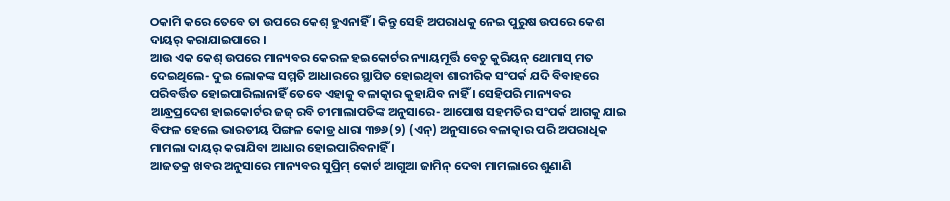ଠକାମି କରେ ତେବେ ତା ଉପରେ କେଶ୍ ହୁଏନାହିଁ । କିନ୍ତୁ ସେହି ଅପରାଧକୁ ନେଇ ପୁରୁଷ ଉପରେ କେଶ ଦାୟର୍ କରାଯାଇପାରେ ।
ଆଉ ଏକ କେଶ୍ ଉପରେ ମାନ୍ୟବର କେରଳ ହଇକୋର୍ଟର ନ୍ୟାୟମୂର୍ତ୍ତି ବେଚୁ କୁରିୟନ୍ ଥୋମାସ୍ ମତ ଦେଇଥିଲେ- ଦୁଇ ଲୋକଙ୍କ ସମ୍ମତି ଆଧାରରେ ସ୍ଥାପିତ ହୋଇଥିବା ଶାରୀରିକ ସଂପର୍କ ଯଦି ବିବାହରେ ପରିବର୍ତ୍ତିତ ହୋଇପାରିଲାନାହିଁ ତେବେ ଏହାକୁ ବଳାତ୍କାର କୁହାଯିବ ନାହିଁ । ସେହିପରି ମାନ୍ୟବର ଆନ୍ଧ୍ରପ୍ରଦେଶ ହାଇକୋର୍ଟର ଜଜ୍ ରବି ଚୀମାଲାପତିଙ୍କ ଅନୁସାରେ- ଆପୋଷ ସହମତିର ସଂପର୍କ ଆଗକୁ ଯାଇ ବିଫଳ ହେଲେ ଭାରତୀୟ ପିଙ୍ଗଳ କୋଡ୍ର ଧାରା ୩୭୬(୨) (ଏନ୍) ଅନୁସାରେ ବଳାତ୍କାର ପରି ଅପରାଧିକ ମାମଲା ଦାୟର୍ କରାଯିବା ଆଧାର ହୋଇପାରିବନାହିଁ ।
ଆଜତକ୍ର ଖବର ଅନୁସାରେ ମାନ୍ୟବର ସୁପ୍ରିମ୍ କୋର୍ଟ ଆଗୁଆ ଜାମିନ୍ ଦେବା ମାମଲାରେ ଶୁଣାଣି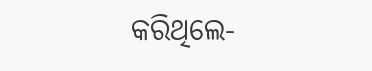କରିଥିଲେ-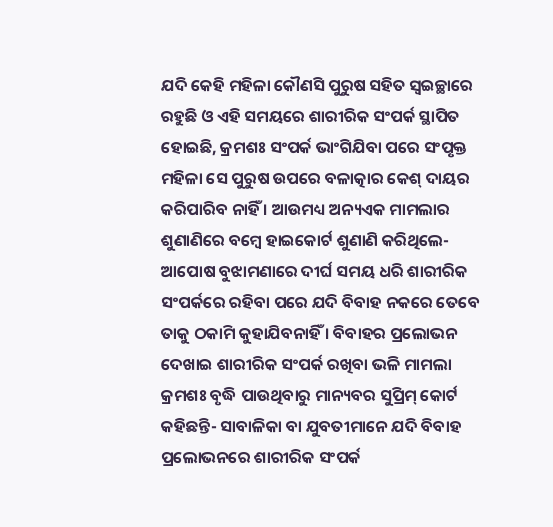ଯଦି କେହି ମହିଳା କୌଣସି ପୁରୁଷ ସହିତ ସ୍ୱଇଚ୍ଛାରେ ରହୁଛି ଓ ଏହି ସମୟରେ ଶାରୀରିକ ସଂପର୍କ ସ୍ଥାପିତ ହୋଇଛି, କ୍ରମଶଃ ସଂପର୍କ ଭାଂଗିଯିବା ପରେ ସଂପୃକ୍ତ ମହିଳା ସେ ପୁରୁଷ ଉପରେ ବଳାତ୍କାର କେଶ୍ ଦାୟର କରିପାରିବ ନାହିଁ । ଆଉମଧ୍ୟ ଅନ୍ୟଏକ ମାମଲାର ଶୁଣାଣିରେ ବମ୍ବେ ହାଇକୋର୍ଟ ଶୁଣାଣି କରିଥିଲେ- ଆପୋଷ ବୁଝାମଣାରେ ଦୀର୍ଘ ସମୟ ଧରି ଶାରୀରିକ ସଂପର୍କରେ ରହିବା ପରେ ଯଦି ବିବାହ ନକରେ ତେବେ ତାକୁ ଠକାମି କୁହାଯିବନାହିଁ । ବିବାହର ପ୍ରଲୋଭନ ଦେଖାଇ ଶାରୀରିକ ସଂପର୍କ ରଖିବା ଭଳି ମାମଲା କ୍ରମଶଃ ବୃଦ୍ଧି ପାଉଥିବାରୁ ମାନ୍ୟବର ସୁପ୍ରିମ୍ କୋର୍ଟ କହିଛନ୍ତି- ସାବାଳିକା ବା ଯୁବତୀମାନେ ଯଦି ବିବାହ ପ୍ରଲୋଭନରେ ଶାରୀରିକ ସଂପର୍କ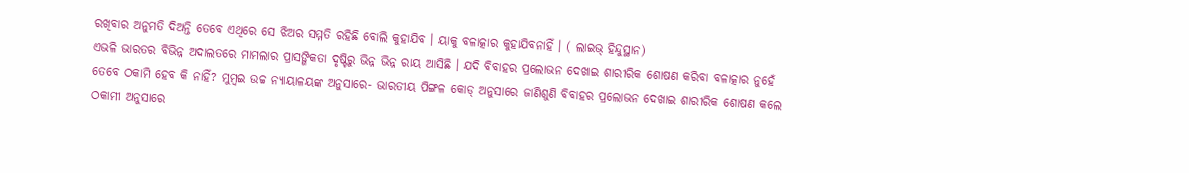ରଖିବାର ଅନୁମତି ଦିଅନ୍ତି ତେବେ ଏଥିରେ ସେ ଝିଅର ସମ୍ମତି ରହିଛି ବୋଲି କୁହାଯିବ । ୟାକୁ ବଳାତ୍କାର କୁହାଯିବନାହିଁ । ( ଲାଇଭ୍ ହିନ୍ଦୁସ୍ଥାନ)
ଏଭଳି ଭାରତର ବିଭିନ୍ନ ଅଦାଲତରେ ମାମଲାର ପ୍ରାସଙ୍ଗିକତା ଦୃଷ୍ଟିରୁ ଭିନ୍ନ ଭିନ୍ନ ରାୟ ଆସିଛି । ଯଦି ବିବାହର ପ୍ରଲୋଭନ ଦେଖାଇ ଶାରୀରିକ ଶୋଷଣ କରିବା ବଳାତ୍କାର ନୁହେଁ ତେବେ ଠକାମି ହେବ କି ନାହିଁ? ମୁମ୍ବଇ ଉଚ୍ଚ ନ୍ୟାୟାଳୟଙ୍କ ଅନୁସାରେ- ଭାରତୀୟ ପିଙ୍ଗଳ କୋଡ୍ ଅନୁସାରେ ଜାଣିଶୁଣି ବିବାହର ପ୍ରଲୋଭନ ଦେଖାଇ ଶାରୀରିକ ଶୋଷଣ କଲେ ଠକାମୀ ଅନୁସାରେ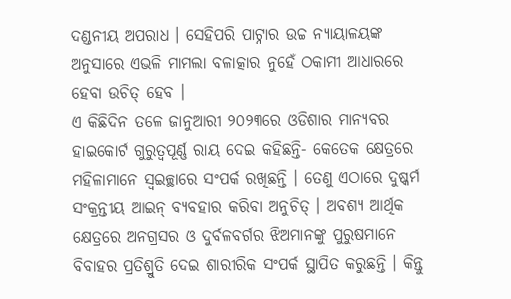ଦଣ୍ଡନୀୟ ଅପରାଧ । ସେହିପରି ପାଟ୍ନାର ଉଚ୍ଚ ନ୍ୟାୟାଳୟଙ୍କ ଅନୁସାରେ ଏଭଳି ମାମଲା ବଳାତ୍କାର ନୁହେଁ ଠକାମୀ ଆଧାରରେ ହେବା ଉଚିତ୍ ହେବ ।
ଏ କିଛିଦିନ ତଳେ ଜାନୁଆରୀ ୨୦୨୩ରେ ଓଡିଶାର ମାନ୍ୟବର ହାଇକୋର୍ଟ ଗୁରୁତ୍ୱପୂର୍ଣ୍ଣ ରାୟ ଦେଇ କହିଛନ୍ତି- କେତେକ କ୍ଷେତ୍ରରେ ମହିଳାମାନେ ସ୍ୱଇଚ୍ଛାରେ ସଂପର୍କ ରଖିଛନ୍ତି । ତେଣୁ ଏଠାରେ ଦୁଷ୍କର୍ମ ସଂକ୍ରନ୍ତୀୟ ଆଇନ୍ ବ୍ୟବହାର କରିବା ଅନୁଚିତ୍ । ଅବଶ୍ୟ ଆର୍ଥିକ କ୍ଷେତ୍ରରେ ଅନଗ୍ରସର ଓ ଦୁର୍ବଳବର୍ଗର ଝିଅମାନଙ୍କୁ ପୁରୁଷମାନେ ବିବାହର ପ୍ରତିଶ୍ରୁତି ଦେଇ ଶାରୀରିକ ସଂପର୍କ ସ୍ଥାପିତ କରୁଛନ୍ତି । କିନ୍ତୁ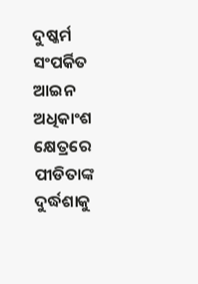ଦୁଷ୍କର୍ମ ସଂପର୍କିତ ଆଇନ ଅଧିକାଂଶ କ୍ଷେତ୍ରରେ ପୀଡିତାଙ୍କ ଦୁର୍ଦ୍ଧଶାକୁ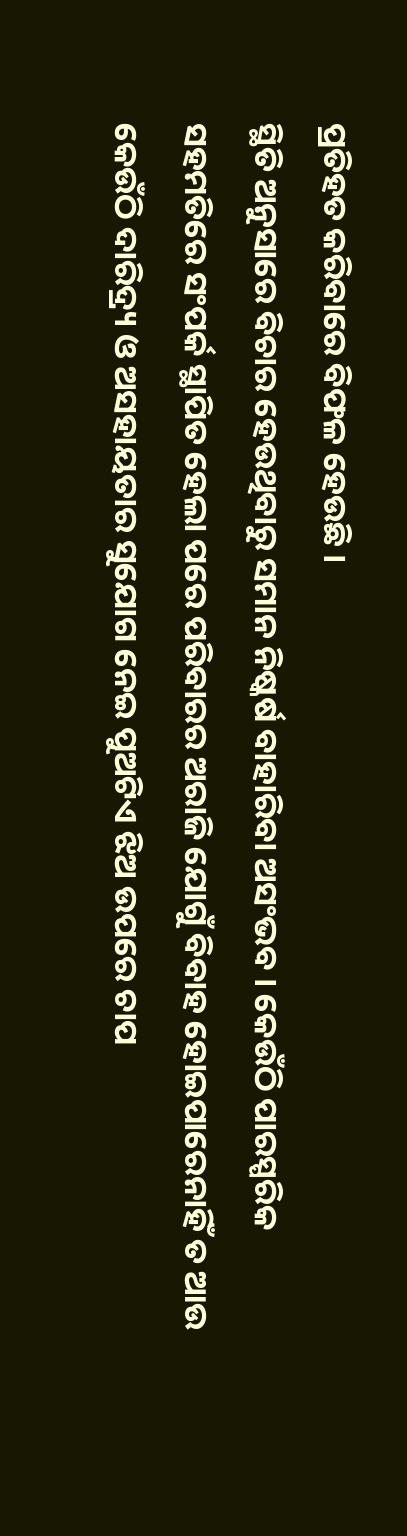ପ୍ରତିହତ କରିବାରେ ବିଫଳ ହେଉଛି ।
ସ୍ଥିତି ଅନୁସାରେ ବିଚାର ହେଉଥିବାରୁ ସମାନ ନିଷ୍କର୍ଷ ବାହାରିବା ଅସଂଭବ । କେଉଁଠି ପାରସ୍ପରିକ ସହମତିରେ ସଂପର୍କ ସ୍ଥାପିତ ହେଲା ପରେ ପରିବାରର ଅରାଜି ଯୋଗୁଁ ବିବାହ ହୋଇପାରେନାହିଁ ତ ଆଉ କେଉଁଠି ଦାରିଦ୍ର୍ୟ ଓ ଅସହାୟତାର ସୁଯୋଗ ନେଇ ପୁଅଟିଏ ଝିଅ ଉପରେ ଚାପ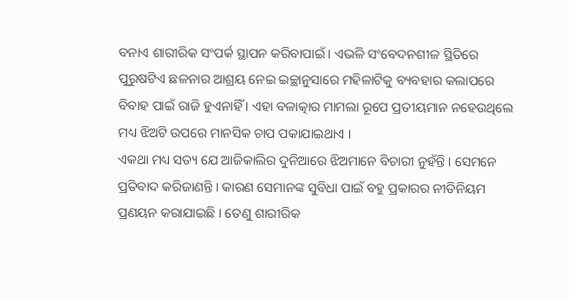ବନାଏ ଶାରୀରିକ ସଂପର୍କ ସ୍ଥାପନ କରିବାପାଇଁ । ଏଭଳି ସଂବେଦନଶୀଳ ସ୍ଥିତିରେ ପୁରୁଷଟିଏ ଛଳନାର ଆଶ୍ରୟ ନେଇ ଇଚ୍ଛାନୁସାରେ ମହିଳାଟିକୁ ବ୍ୟବହାର କଲାପରେ ବିବାହ ପାଇଁ ରାଜି ହୁଏନାହିଁ । ଏହା ବଳାତ୍କାର ମାମଲା ରୂପେ ପ୍ରତୀୟମାନ ନହେଉଥିଲେ ମଧ୍ୟ ଝିଅଟି ଉପରେ ମାନସିକ ଚାପ ପକାଯାଇଥାଏ ।
ଏକଥା ମଧ୍ୟ ସତ୍ୟ ଯେ ଆଜିକାଲିର ଦୁନିଆରେ ଝିଅମାନେ ବିଚାରୀ ନୁହଁନ୍ତି । ସେମନେ ପ୍ରତିବାଦ କରିଜାଣନ୍ତି । କାରଣ ସେମାନଙ୍କ ସୁବିଧା ପାଇଁ ବହୁ ପ୍ରକାରର ନୀତିନିୟମ ପ୍ରଣୟନ କରାଯାଇଛି । ତେଣୁ ଶାରୀରିକ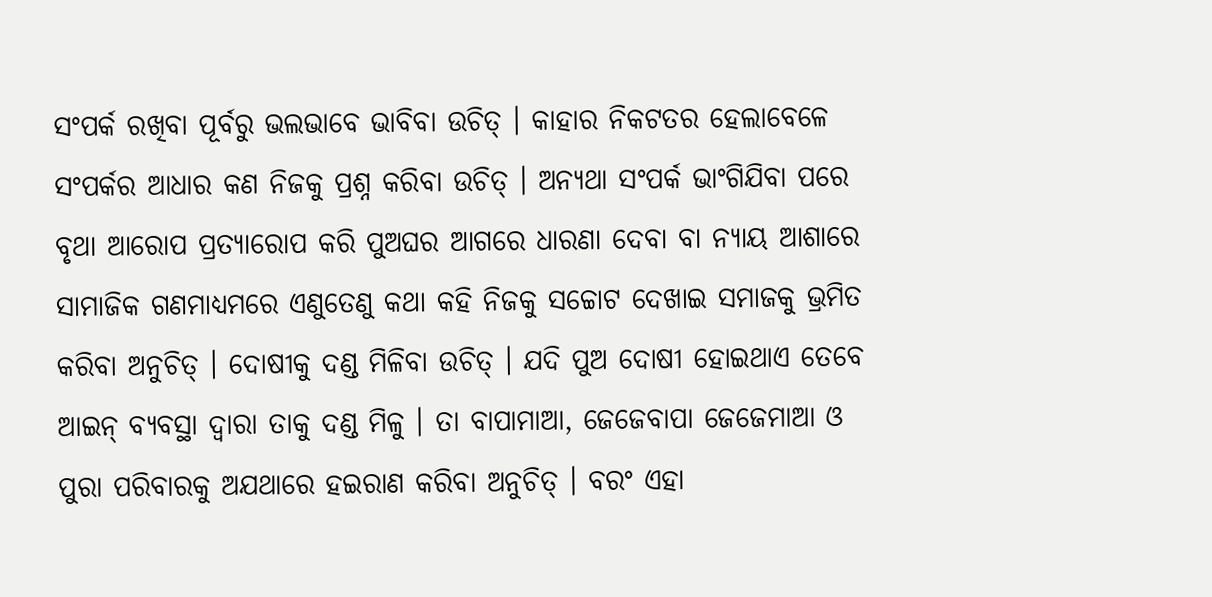ସଂପର୍କ ରଖିବା ପୂର୍ବରୁ ଭଲଭାବେ ଭାବିବା ଉଚିତ୍ । କାହାର ନିକଟତର ହେଲାବେଳେ ସଂପର୍କର ଆଧାର କଣ ନିଜକୁ ପ୍ରଶ୍ନ କରିବା ଉଚିତ୍ । ଅନ୍ୟଥା ସଂପର୍କ ଭାଂଗିଯିବା ପରେ ବୃଥା ଆରୋପ ପ୍ରତ୍ୟାରୋପ କରି ପୁଅଘର ଆଗରେ ଧାରଣା ଦେବା ବା ନ୍ୟାୟ ଆଶାରେ ସାମାଜିକ ଗଣମାଧ୍ୟମରେ ଏଣୁତେଣୁ କଥା କହି ନିଜକୁ ସଚ୍ଚୋଟ ଦେଖାଇ ସମାଜକୁ ଭ୍ରମିତ କରିବା ଅନୁଚିତ୍ । ଦୋଷୀକୁ ଦଣ୍ଡ ମିଳିବା ଉଚିତ୍ । ଯଦି ପୁଅ ଦୋଷୀ ହୋଇଥାଏ ତେବେ ଆଇନ୍ ବ୍ୟବସ୍ଥା ଦ୍ୱାରା ତାକୁ ଦଣ୍ଡ ମିଳୁ । ତା ବାପାମାଆ, ଜେଜେବାପା ଜେଜେମାଆ ଓ ପୁରା ପରିବାରକୁ ଅଯଥାରେ ହଇରାଣ କରିବା ଅନୁଚିତ୍ । ବରଂ ଏହା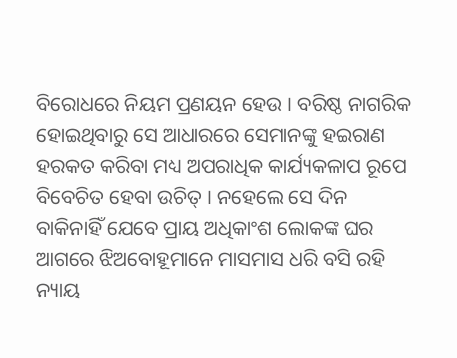ବିରୋଧରେ ନିୟମ ପ୍ରଣୟନ ହେଉ । ବରିଷ୍ଠ ନାଗରିକ ହୋଇଥିବାରୁ ସେ ଆଧାରରେ ସେମାନଙ୍କୁ ହଇରାଣ ହରକତ କରିବା ମଧ୍ୟ ଅପରାଧିକ କାର୍ଯ୍ୟକଳାପ ରୂପେ ବିବେଚିତ ହେବା ଉଚିତ୍ । ନହେଲେ ସେ ଦିନ ବାକିନାହିଁ ଯେବେ ପ୍ରାୟ ଅଧିକାଂଶ ଲୋକଙ୍କ ଘର ଆଗରେ ଝିଅବୋହୂମାନେ ମାସମାସ ଧରି ବସି ରହି ନ୍ୟାୟ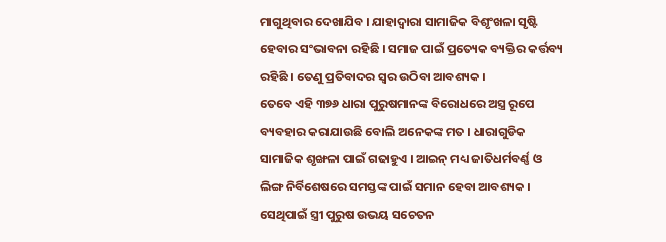ମାଗୁଥିବାର ଦେଖାଯିବ । ଯାହାଦ୍ୱାରା ସାମାଜିକ ବିଶୃଂଖଳା ସୃଷ୍ଟି ହେବାର ସଂଭାବନା ରହିଛି । ସମାଜ ପାଇଁ ପ୍ରତ୍ୟେକ ବ୍ୟକ୍ତିର କର୍ତ୍ତବ୍ୟ ରହିଛି । ତେଣୁ ପ୍ରତିବାଦର ସ୍ୱର ଉଠିବା ଆବଶ୍ୟକ ।
ତେବେ ଏହି ୩୭୬ ଧାରା ପୁରୁଷମାନଙ୍କ ବିରୋଧରେ ଅସ୍ତ୍ର ରୂପେ ବ୍ୟବହାର କରାଯାଉଛି ବୋଲି ଅନେକଙ୍କ ମତ । ଧାରାଗୁଡିକ ସାମାଜିକ ଶୃଙ୍ଖଳା ପାଇଁ ଗଢାହୁଏ । ଆଇନ୍ ମଧ୍ୟ ଜାତିଧର୍ମବର୍ଣ୍ଣ ଓ ଲିଙ୍ଗ ନିର୍ବିଶେଷରେ ସମସ୍ତଙ୍କ ପାଇଁ ସମାନ ହେବା ଆବଶ୍ୟକ । ସେଥିପାଇଁ ସ୍ତ୍ରୀ ପୁରୁଷ ଉଭୟ ସଚେତନ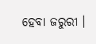ହେବା ଜରୁରୀ ।